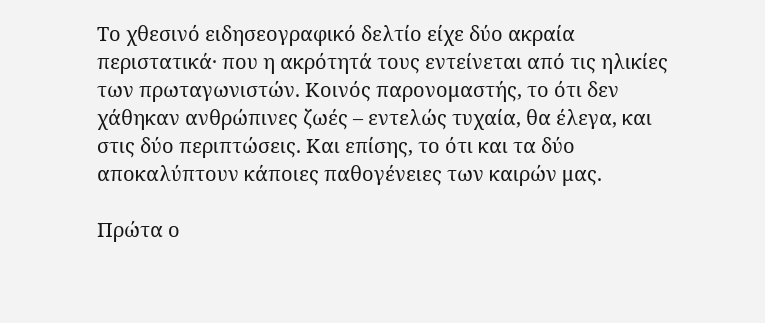Το χθεσινό ειδησεογραφικό δελτίο είχε δύο ακραία περιστατικά· που η ακρότητά τους εντείνεται από τις ηλικίες των πρωταγωνιστών. Κοινός παρονομαστής, το ότι δεν χάθηκαν ανθρώπινες ζωές – εντελώς τυχαία, θα έλεγα, και στις δύο περιπτώσεις. Και επίσης, το ότι και τα δύο αποκαλύπτουν κάποιες παθογένειες των καιρών μας.

Πρώτα ο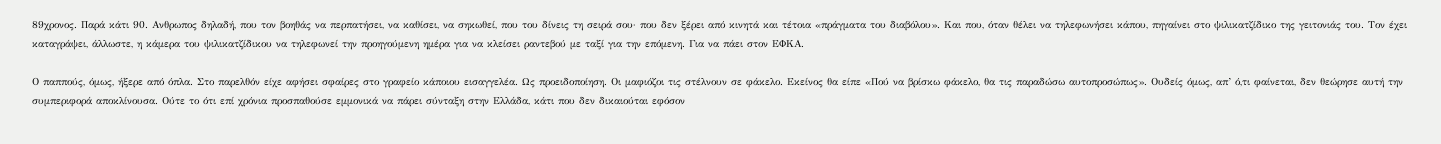89χρονος. Παρά κάτι 90. Ανθρωπος δηλαδή, που τον βοηθάς να περπατήσει, να καθίσει, να σηκωθεί, που του δίνεις τη σειρά σου· που δεν ξέρει από κινητά και τέτοια «πράγματα του διαβόλου». Και που, όταν θέλει να τηλεφωνήσει κάπου, πηγαίνει στο ψιλικατζίδικο της γειτονιάς του. Τον έχει καταγράψει, άλλωστε, η κάμερα του ψιλικατζίδικου να τηλεφωνεί την προηγούμενη ημέρα για να κλείσει ραντεβού με ταξί για την επόμενη. Για να πάει στον ΕΦΚΑ.

Ο παππούς, όμως, ήξερε από όπλα. Στο παρελθόν είχε αφήσει σφαίρες στο γραφείο κάποιου εισαγγελέα. Ως προειδοποίηση. Οι μαφιόζοι τις στέλνουν σε φάκελο. Εκείνος θα είπε «Πού να βρίσκω φάκελο, θα τις παραδώσω αυτοπροσώπως». Ουδείς όμως, απ’ ό,τι φαίνεται, δεν θεώρησε αυτή την συμπεριφορά αποκλίνουσα. Ούτε το ότι επί χρόνια προσπαθούσε εμμονικά να πάρει σύνταξη στην Ελλάδα, κάτι που δεν δικαιούται εφόσον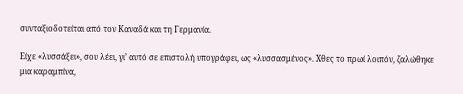συνταξιοδοτείται από τον Καναδά και τη Γερμανία.

Είχε «λυσσάξει», σου λέει, γι’ αυτό σε επιστολή υπογράφει, ως «λυσσασμένος». Χθες το πρωί λοιπόν, ζαλώθηκε μια καραμπίνα,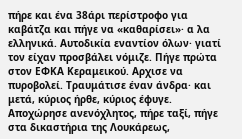πήρε και ένα 38άρι περίστροφο για καβάτζα και πήγε να «καθαρίσει»· α λα ελληνικά. Αυτοδικία εναντίον όλων· γιατί τον είχαν προσβάλει νόμιζε. Πήγε πρώτα στον ΕΦΚΑ Κεραμεικού. Αρχισε να πυροβολεί. Τραυμάτισε έναν άνδρα· και μετά, κύριος ήρθε, κύριος έφυγε. Αποχώρησε ανενόχλητος, πήρε ταξί, πήγε στα δικαστήρια της Λουκάρεως,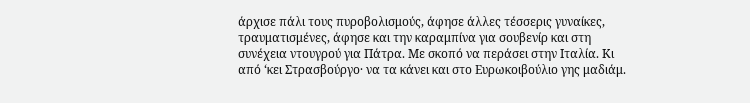άρχισε πάλι τους πυροβολισμούς, άφησε άλλες τέσσερις γυναίκες, τραυματισμένες, άφησε και την καραμπίνα για σουβενίρ και στη συνέχεια ντουγρού για Πάτρα. Με σκοπό να περάσει στην Ιταλία. Κι από ‘κει Στρασβούργο· να τα κάνει και στο Ευρωκοιβούλιο γης μαδιάμ.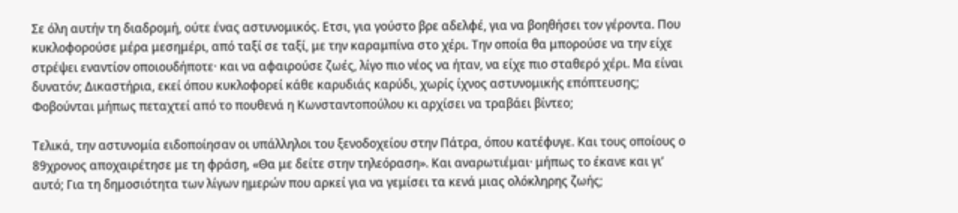Σε όλη αυτήν τη διαδρομή, ούτε ένας αστυνομικός. Ετσι, για γούστο βρε αδελφέ, για να βοηθήσει τον γέροντα. Που κυκλοφορούσε μέρα μεσημέρι, από ταξί σε ταξί, με την καραμπίνα στο χέρι. Την οποία θα μπορούσε να την είχε στρέψει εναντίον οποιουδήποτε· και να αφαιρούσε ζωές, λίγο πιο νέος να ήταν, να είχε πιο σταθερό χέρι. Μα είναι δυνατόν; Δικαστήρια, εκεί όπου κυκλοφορεί κάθε καρυδιάς καρύδι, χωρίς ίχνος αστυνομικής επόπτευσης; Φοβούνται μήπως πεταχτεί από το πουθενά η Κωνσταντοπούλου κι αρχίσει να τραβάει βίντεο;

Τελικά, την αστυνομία ειδοποίησαν οι υπάλληλοι του ξενοδοχείου στην Πάτρα, όπου κατέφυγε. Και τους οποίους ο 89χρονος αποχαιρέτησε με τη φράση, «Θα με δείτε στην τηλεόραση». Και αναρωτιέμαι· μήπως το έκανε και γι’ αυτό; Για τη δημοσιότητα των λίγων ημερών που αρκεί για να γεμίσει τα κενά μιας ολόκληρης ζωής;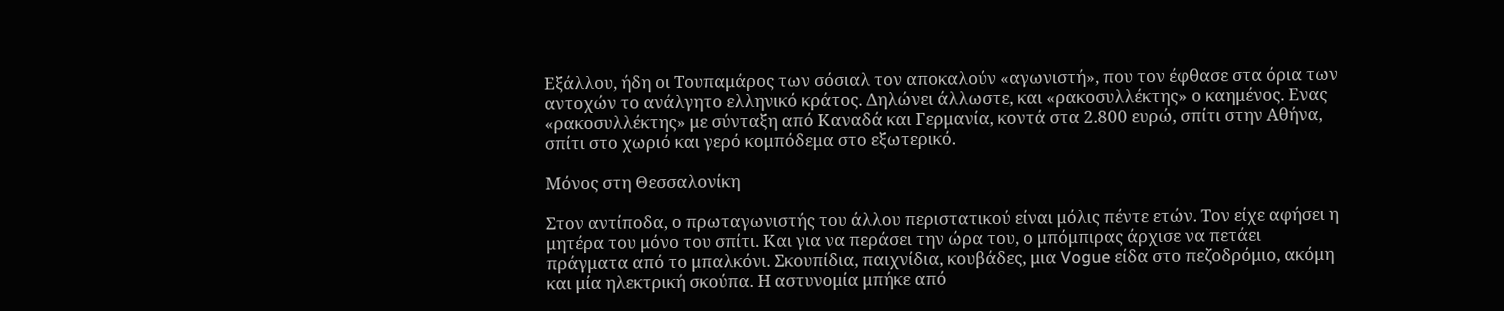Εξάλλου, ήδη οι Τουπαμάρος των σόσιαλ τον αποκαλούν «αγωνιστή», που τον έφθασε στα όρια των αντοχών το ανάλγητο ελληνικό κράτος. Δηλώνει άλλωστε, και «ρακοσυλλέκτης» ο καημένος. Ενας «ρακοσυλλέκτης» με σύνταξη από Καναδά και Γερμανία, κοντά στα 2.800 ευρώ, σπίτι στην Αθήνα, σπίτι στο χωριό και γερό κομπόδεμα στο εξωτερικό.

Μόνος στη Θεσσαλονίκη

Στον αντίποδα, ο πρωταγωνιστής του άλλου περιστατικού είναι μόλις πέντε ετών. Τον είχε αφήσει η μητέρα του μόνο του σπίτι. Και για να περάσει την ώρα του, ο μπόμπιρας άρχισε να πετάει πράγματα από το μπαλκόνι. Σκουπίδια, παιχνίδια, κουβάδες, μια Vogue είδα στο πεζοδρόμιο, ακόμη και μία ηλεκτρική σκούπα. Η αστυνομία μπήκε από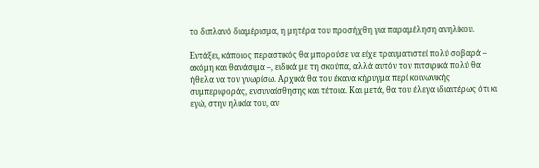το διπλανό διαμέρισμα, η μητέρα του προσήχθη για παραμέληση ανηλίκου.

Εντάξει, κάποιος περαστικός θα μπορούσε να είχε τραυματιστεί πολύ σοβαρά – ακόμη και θανάσιμα –, ειδικά με τη σκούπα, αλλά αυτόν τον πιτσιρικά πολύ θα ήθελα να τον γνωρίσω. Αρχικά θα του έκανα κήρυγμα περί κοινωνικής συμπεριφοράς, ενσυναίσθησης και τέτοια. Και μετά, θα του έλεγα ιδιαιτέρως ότι κι εγώ, στην ηλικία του, αν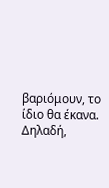βαριόμουν, το ίδιο θα έκανα. Δηλαδή,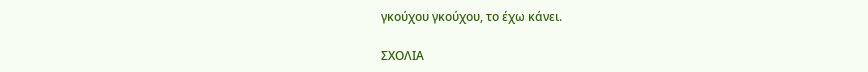γκούχου γκούχου, το έχω κάνει.

ΣΧΟΛΙΑ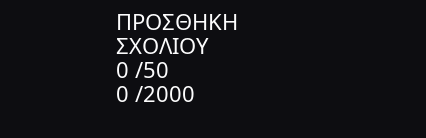ΠΡΟΣΘΗΚΗ ΣΧΟΛΙΟΥ
0 /50
0 /2000